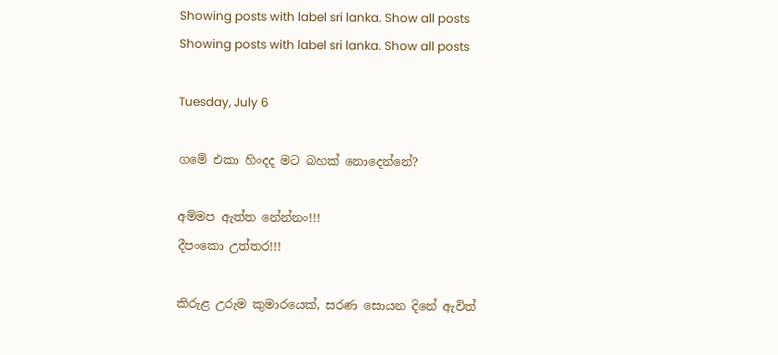Showing posts with label sri lanka. Show all posts
Showing posts with label sri lanka. Show all posts

Tuesday, July 6

ගමේ එකා හිංදද මට බහක් නොදෙන්නේ?

අම්මප ඇත්ත නේන්නං!!!
දීපංකො උත්තර!!!

කිරුළ උරුම කුමාරයෙක්, සරණ සොයන දිනේ ඇවිත්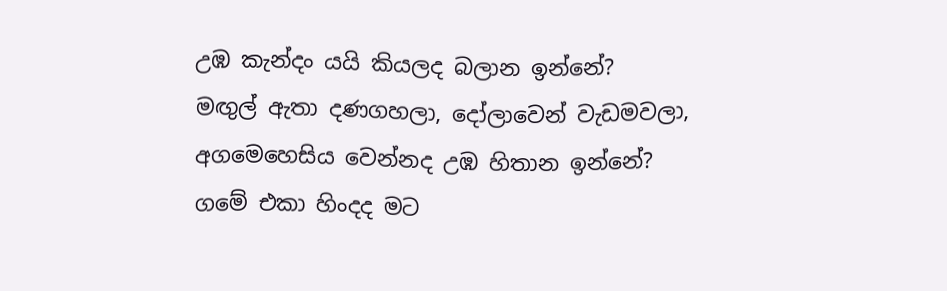උඹ කැන්දං යයි කියලද බලාන ඉන්නේ?
මඟුල් ඇතා දණගහලා, දෝලාවෙන් වැඩමවලා,
අගමෙහෙසිය වෙන්නද උඹ හිතාන ඉන්නේ?
ගමේ එකා හිංදද මට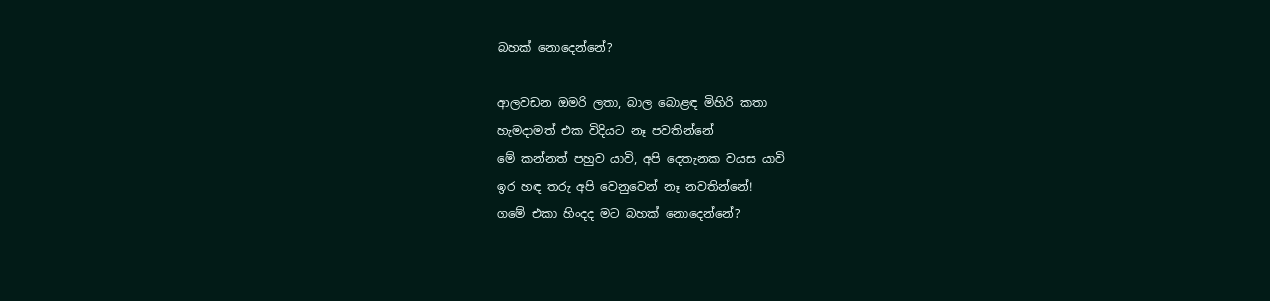බහක් නොදෙන්නේ?

ආලවඩන ඔමරි ලතා, බාල බොළඳ මිහිරි කතා
හැමදාමත් එක විදියට නෑ පවතින්නේ
මේ කන්නත් පහුව යාවි, අපි දෙතැනක වයස යාවි
ඉර හඳ තරු අපි වෙනුවෙන් නෑ නවතින්නේ!
ගමේ එකා හිංදද මට බහක් නොදෙන්නේ?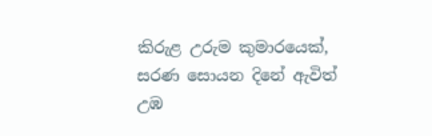කිරුළ උරුම කුමාරයෙක්, සරණ සොයන දිනේ ඇවිත්
උඹ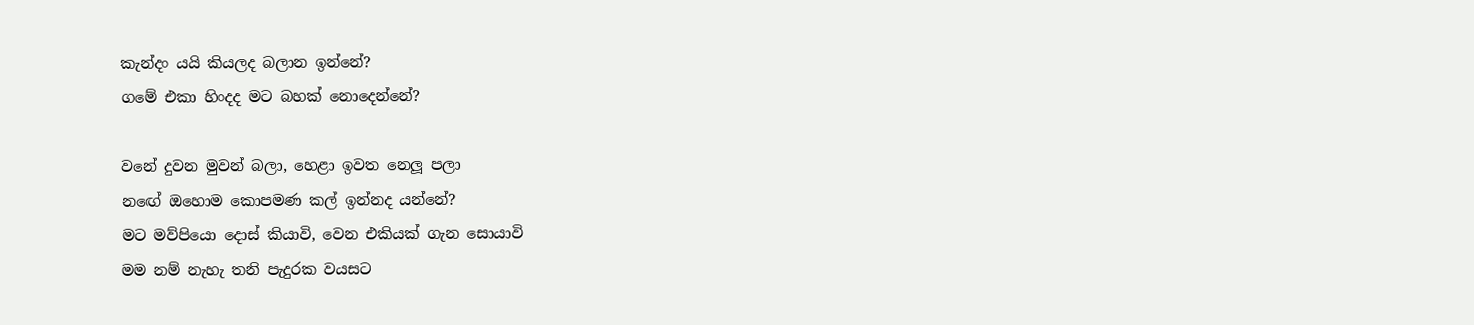කැන්දං යයි කියලද බලාන ඉන්නේ?
ගමේ එකා හිංදද මට බහක් නොදෙන්නේ?

වනේ දුවන මුවන් බලා, හෙළා ඉවත නෙලූ පලා
නඟේ ඔහොම කොපමණ කල් ඉන්නද යන්නේ?
මට මව්පියො දොස් කියාවි, වෙන එකියක් ගැන සොයාවි
මම නම් නැහැ තනි පැදුරක වයසට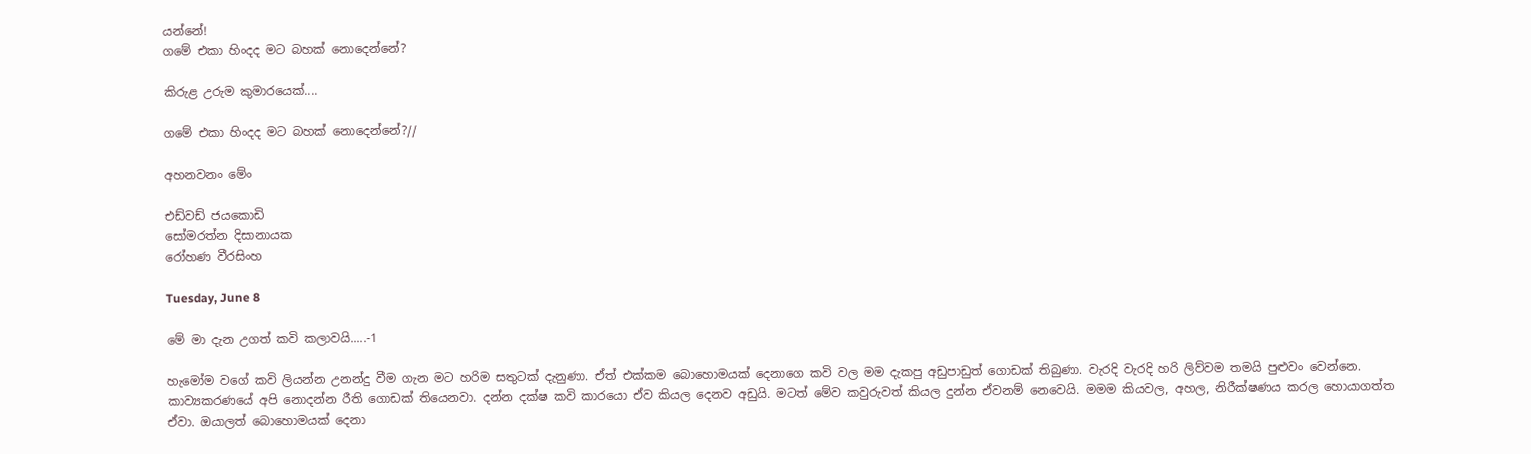යන්නේ!
ගමේ එකා හිංදද මට බහක් නොදෙන්නේ?

කිරුළ උරුම කුමාරයෙක්....

ගමේ එකා හිංදද මට බහක් නොදෙන්නේ?//

අහනවනං මේං

එඩ්වඩ් ජයකොඩි
සෝමරත්න දිසානායක
රෝහණ වීරසිංහ

Tuesday, June 8

මේ මා දැන උගත් කවි කලාවයි.....-1

හැමෝම වගේ කවි ලියන්න උනන්දු වීම ගැන මට හරිම සතුටක් දැනුණා. ඒත් එක්කම බොහොමයක් දෙනාගෙ කවි වල මම දැකපු අඩුපාඩුත් ගොඩක් තිබුණා. වැරදි වැරදි හරි ලිව්වම තමයි පුළුවං වෙන්නෙ. කාව්‍යකරණයේ අපි නොදන්න රීති ගොඩක් තියෙනවා. දන්න දක්ෂ කවි කාරයො ඒව කියල දෙනව අඩුයි. මටත් මේව කවුරුවත් කියල දුන්න ඒවනම් නෙවෙයි. මමම කියවල, අහල, නිරීක්ෂණය කරල හොයාගත්ත ඒවා. ඔයාලත් බොහොමයක් දෙනා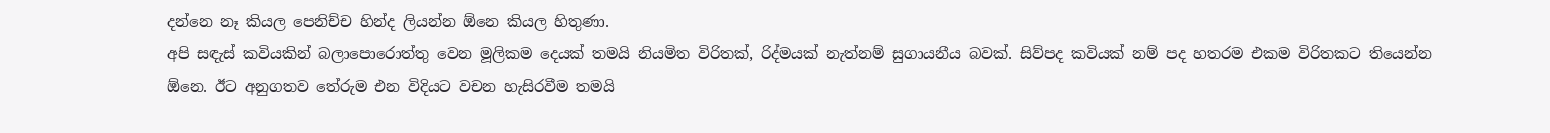දන්නෙ නෑ කියල පෙනිච්ච හින්ද ලියන්න ඕනෙ කියල හිතුණා.
අපි සඳැස් කවියකින් බලාපොරොත්තු වෙන මූලිකම දෙයක් තමයි නියමිත විරිතක්, රිද්මයක් නැත්නම් සුගායනීය බවක්. සිව්පද කවියක් නම් පද හතරම එකම විරිතකට තියෙන්න ඕනෙ. ඊට අනුගතව තේරුම එන විදියට වචන හැසිරවීම තමයි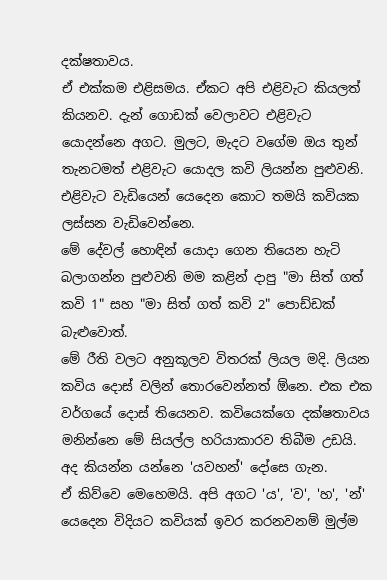දක්ෂතාවය.
ඒ එක්කම එළිසමය. ඒකට අපි එළිවැට කියලත් කියනව. දැන් ගොඩක් වෙලාවට එළිවැට යොදන්නෙ අගට. මුලට, මැදට වගේම ඔය තුන් තැනටමත් එළිවැට යොදල කවි ලියන්න පුළුවනි. එළිවැට වැඩියෙන් යෙදෙන කොට තමයි කවියක ලස්සන වැඩිවෙන්නෙ.
මේ දේවල් හොඳින් යොදා ගෙන තියෙන හැටි බලාගන්න පුළුවනි මම කළින් දාපු "මා සිත් ගත් කවි 1" සහ "මා සිත් ගත් කවි 2" පොඩ්ඩක් බැළුවොත්.
මේ රීති වලට අනුකූලව විතරක් ලියල මදි. ලියන කවිය දොස් වලින් තොරවෙන්නත් ඕනෙ. එක එක වර්ගයේ දොස් තියෙනව. කවියෙක්ගෙ දක්ෂතාවය මනින්නෙ මේ සියල්ල හරියාකාරව තිබීම උඩයි.
අද කියන්න යන්නෙ 'යවහන්' දෝසෙ ගැන.
ඒ කිව්වෙ මෙහෙමයි. අපි අගට 'ය', 'ව', 'හ', 'න්' යෙදෙන විදියට කවියක් ඉවර කරනවනම් මුල්ම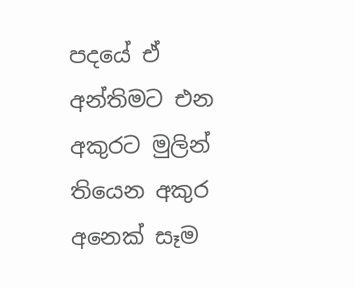පදයේ ඒ අන්තිමට එන අකුරට මුලින් තියෙන අකුර අනෙක් සෑම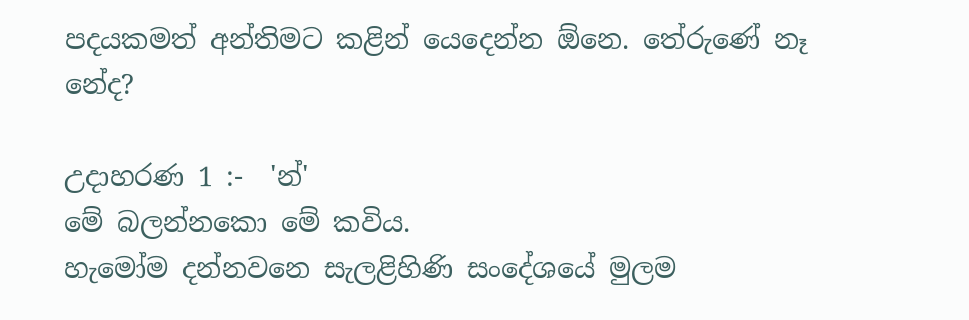පදයකමත් අන්තිමට කළින් යෙදෙන්න ඕනෙ. තේරුණේ නෑ නේද?

උදාහරණ 1 :-  'න්'
මේ බලන්නකො මේ කවිය.
හැමෝම දන්නවනෙ සැලළිහිණි සංදේශයේ මුලම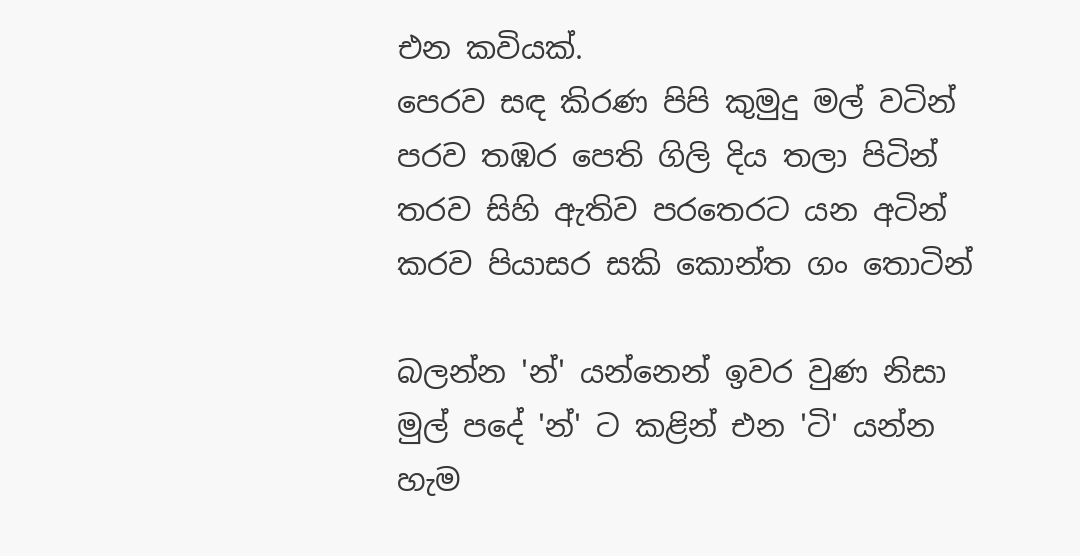එන කවියක්.
පෙරව සඳ කිරණ පිපි කුමුදු මල් වටින්
පරව තඹර පෙති ගිලි දිය තලා පිටින්
තරව සිහි ඇතිව පරතෙරට යන අටින්
කරව පියාසර සකි කොන්ත ගං තොටින්

බලන්න 'න්' යන්නෙන් ඉවර වුණ නිසා මුල් පදේ 'න්' ට කළින් එන 'ටි' යන්න හැම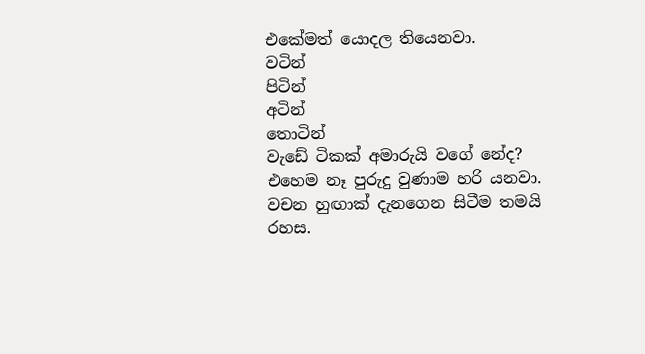එකේමත් යොදල තියෙනවා.
වටින්
පිටින්
අටින්
තොටින්
වැඩේ ටිකක් අමාරුයි වගේ නේද? එහෙම නෑ පුරුදු වුණාම හරි යනවා. වචන හුඟාක් දැනගෙන සිටීම තමයි රහස.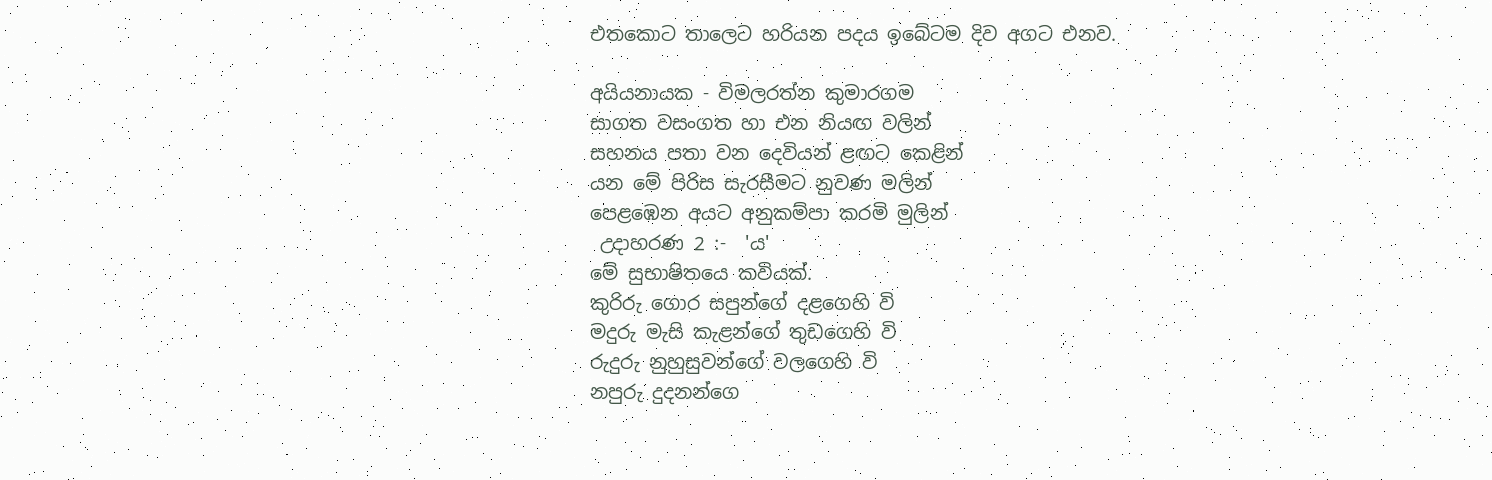එතකොට තාලෙට හරියන පදය ඉබේටම දිව අගට එනව.

අයියනායක - විමලරත්න කුමාරගම
සාගත වසංගත හා එන නියඟ වලින්
සහනය පතා වන දෙවියන් ළඟට කෙළින්
යන මේ පිරිස සැරසීමට නුවණ මලින්
පෙළඹෙන අයට අනුකම්පා කරමි මුලින්
 උදාහරණ 2 :-  'ය'
මේ සුභාෂිතයෙ කවියක්.
කුරිරු ගොර සපුන්ගේ දළගෙහි වි
මදුරු මැසි කැළන්ගේ තුඩගෙහි වි
රුදුරු නුහුසුවන්ගේ වලගෙහි වි
නපුරු දුදනන්ගෙ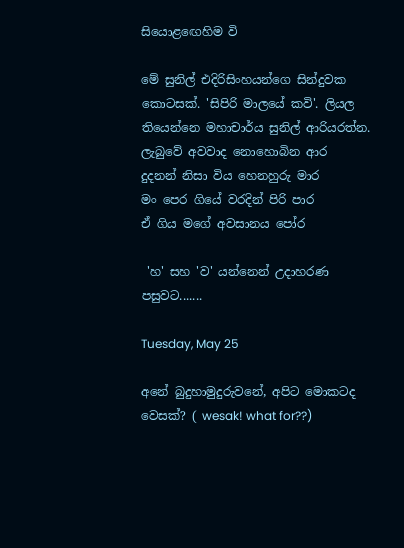සියොළඟෙහිම වි

මේ සුනිල් එදිරිසිංහයන්ගෙ සින්දුවක කොටසක්. 'සිපිරි මාලයේ කවි'. ලියල තියෙන්නෙ මහාචාර්ය සුනිල් ආරියරත්න.
ලැබුවේ අවවාද නොහොබින ආර
දුදනන් නිසා විය හෙනහුරු මාර
මං පෙර ගියේ වරදින් පිරි පාර
ඒ ගිය මගේ අවසානය පෝර

 'හ' සහ 'ව' යන්නෙන් උදාහරණ පසුවට.......

Tuesday, May 25

අනේ බුදුහාමුදුරුවනේ, අපිට මොකටද වෙසක්? ( wesak! what for??)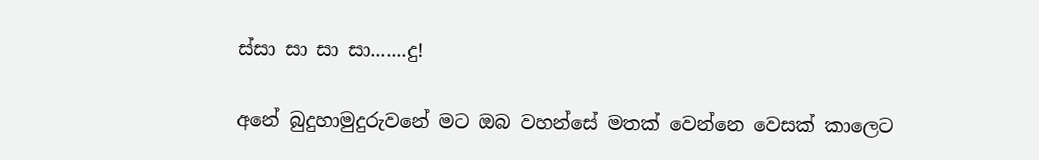ස්සා සා සා සා.......දු!

අනේ බුදුහාමුදුරුවනේ මට ඔබ වහන්සේ මතක් වෙන්නෙ වෙසක් කාලෙට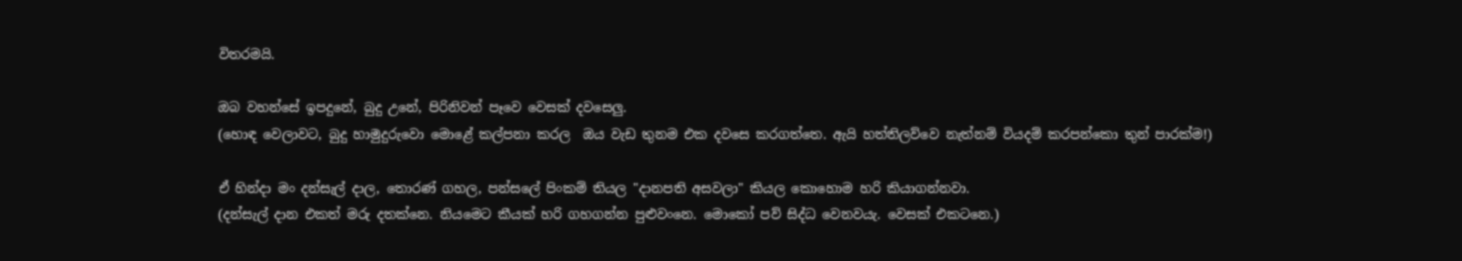විතරමයි.

ඔබ වහන්සේ ඉපදුනේ, බුදු උනේ, පිරිනිවන් පෑවෙ වෙසක් දවසෙලු.
(හොඳ වෙලාවට, බුදු හාමුදුරුවො මොළේ කල්පනා කරල  ඔය වැඩ තුනම එක දවසෙ කරගත්තෙ. ඇයි හත්තිලව්වෙ නැත්නම් වියදම් කරපන්කො තුන් පාරක්ම!)

ඒ හින්දා මං දන්සැල් දාල, තොරණ් ගහල, පන්සලේ පිංකම් තියල "දානපති අසවලා" කියල කොහොම හරි කියාගන්නවා.
(දන්සැල් දාන එකත් මරු දතක්නෙ. නියමෙට කීයක් හරි ගහගන්න පුළුවංනෙ. මොකෝ පව් සිද්ධ වෙනවයැ. වෙසක් එකටනෙ.)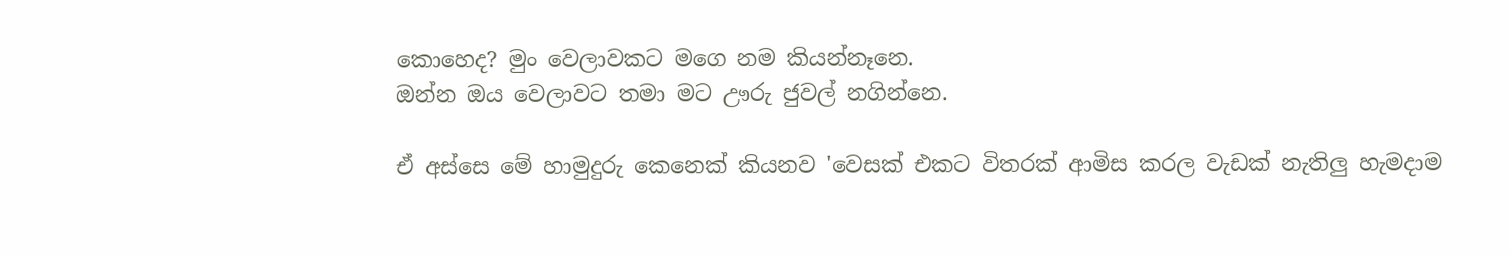කොහෙද? මුං වෙලාවකට මගෙ නම කියන්නෑනෙ.
ඔන්න ඔය වෙලාවට තමා මට ඌරු ජුවල් නගින්නෙ.

ඒ අස්සෙ මේ හාමුදුරු කෙනෙක් කියනව 'වෙසක් එකට විතරක් ආමිස කරල වැඩක් නැතිලු හැමදාම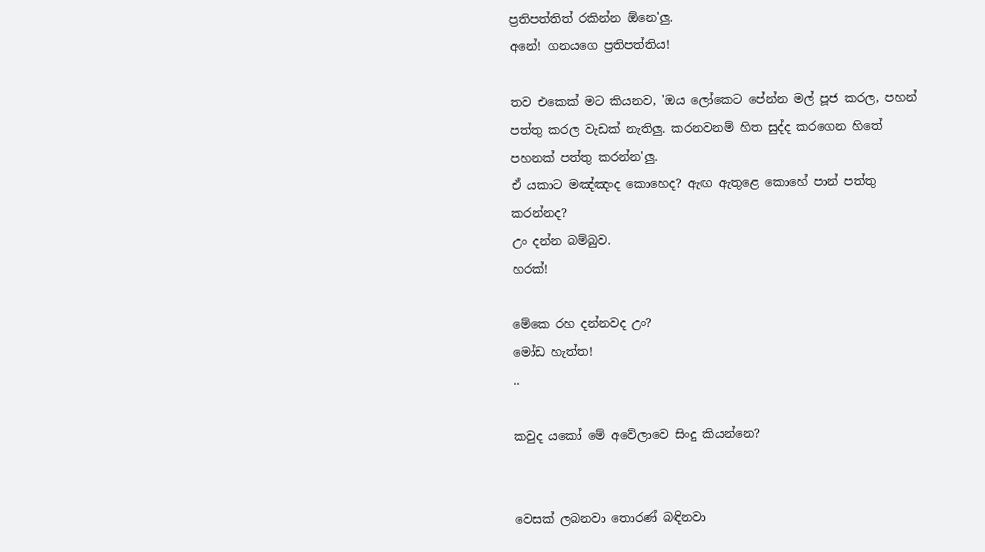ප්‍රතිපත්තිත් රකින්න ඕනෙ'ලු.
අනේ! ගනයගෙ ප්‍රතිපත්තිය!

තව එකෙක් මට කියනව, 'ඔය ලෝකෙට පේන්න මල් පූජ කරල, පහන් පත්තු කරල වැඩක් නැතිලු. කරනවනම් හිත සුද්ද කරගෙන හිතේ පහනක් පත්තු කරන්න'ලු.
ඒ යකාට මඤ්ඤංද කොහෙද? ඇඟ ඇතුළෙ කොහේ පාන් පත්තු කරන්නද?
උං දන්න බම්බුව.
හරක්!

මේකෙ රහ දන්නවද උං?
මෝඩ හැත්ත!
..

කවුද යකෝ මේ අවේලාවෙ සිංදු කියන්නෙ?


වෙසක් ලබනවා තොරණ් බඳිනවා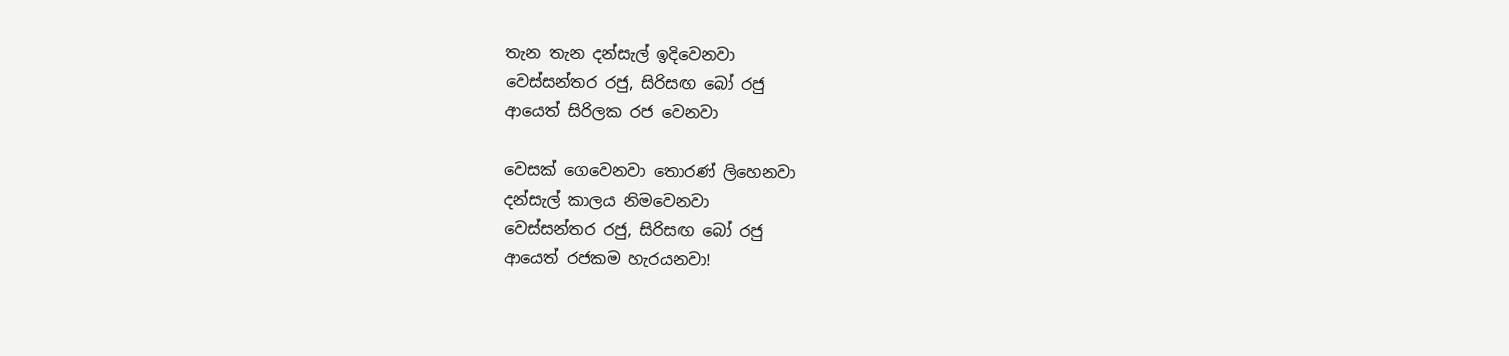තැන තැන දන්සැල් ඉදිවෙනවා
වෙස්සන්තර රජු, සිරිසඟ බෝ රජු
ආයෙත් සිරිලක රජ වෙනවා

වෙසක් ගෙවෙනවා තොරණ් ලිහෙනවා
දන්සැල් කාලය නිමවෙනවා
වෙස්සන්තර රජු, සිරිසඟ බෝ රජු
ආයෙත් රජකම හැරයනවා!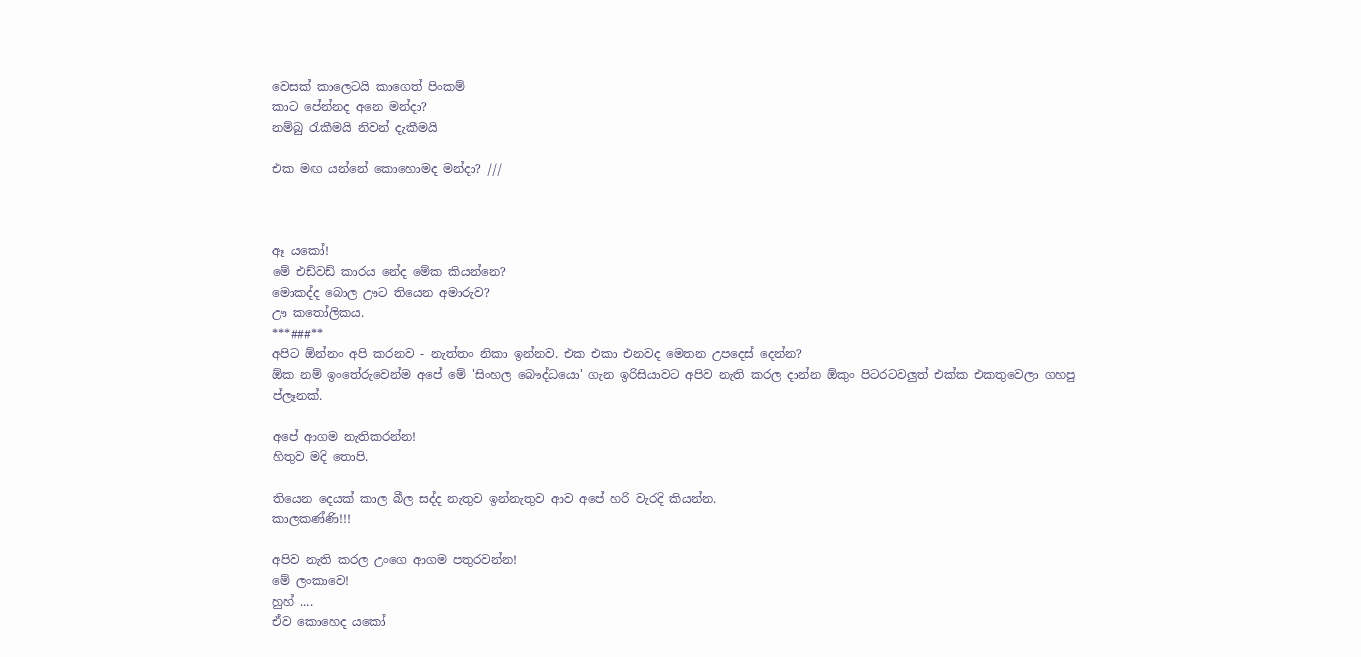වෙසක් කාලෙටයි කාගෙත් පිංකම්
කාට පේන්නද අනෙ මන්දා?
නම්බු රැකීමයි නිවන් දැකීමයි

එක මඟ යන්නේ කොහොමද මන්දා? ///



ඈ යකෝ!
මේ එඩ්වඩ් කාරය නේද මේක කියන්නෙ?
මොකද්ද බොල ඌට තියෙන අමාරුව?
ඌ කතෝලිකය.
***###**
අපිට ඕන්නං අපි කරනව - නැත්තං නිකා ඉන්නව. එක එකා එනවද මෙතන උපදෙස් දෙන්න?
ඕක නම් ඉංතේරුවෙන්ම අපේ මේ 'සිංහල බෞද්ධයො' ගැන ඉරිසියාවට අපිව නැති කරල දාන්න ඕකුං පිටරටවලුත් එක්ක එකතුවෙලා ගහපු ප්ලෑනක්.

අපේ ආගම නැතිකරන්න!
හිතුව මදි තොපි.

තියෙන දෙයක් කාල බීල සද්ද නැතුව ඉන්නැතුව ආව අපේ හරි වැරදි කියන්න.
කාලකණ්ණි!!!

අපිව නැති කරල උංගෙ ආගම පතුරවන්න!
මේ ලංකාවෙ!
හුහ් ....
ඒව කොහෙද යකෝ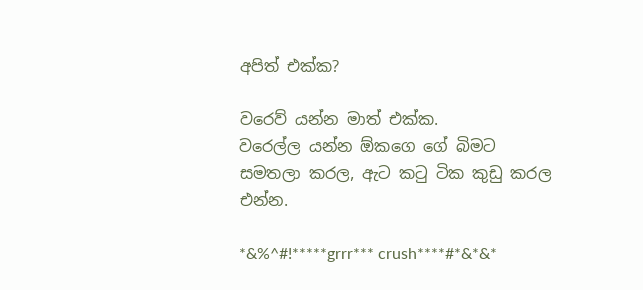අපිත් එක්ක?

වරෙව් යන්න මාත් එක්ක.
වරෙල්ල යන්න ඕකගෙ ගේ බිමට සමතලා කරල, ඇට කටු ටික කුඩු කරල එන්න.

*&%^#!*****grrr*** crush****#*&*&*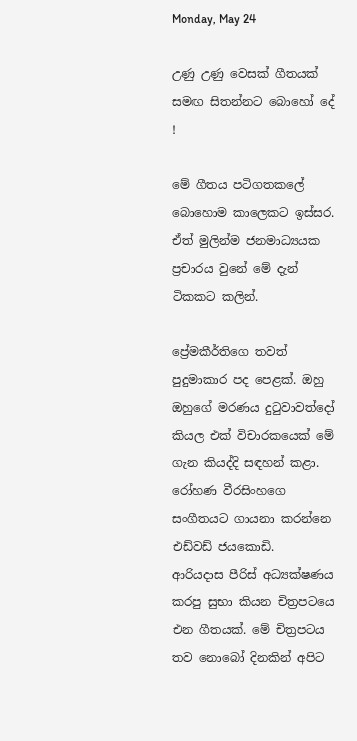Monday, May 24

උණු උණු වෙසක් ගීතයක් සමඟ සිතන්නට බොහෝ දේ !

මේ ගීතය පටිගතකලේ බොහොම කාලෙකට ඉස්සර. ඒත් මුලින්ම ජනමාධ්‍යයක ප්‍රචාරය වුනේ මේ දැන් ටිකකට කලින්.

ප්‍රේමකීර්තිගෙ තවත් පුදුමාකාර පද පෙළක්. ඔහු ඔහුගේ මරණය දුටුවාවත්දෝ කියල එක් විචාරකයෙක් මේ ගැන කියද්දි සඳහන් කළා.
රෝහණ වීරසිංහගෙ සංගීතයට ගායනා කරන්නෙ එඩ්වඩ් ජයකොඩි.
ආරියදාස පීරිස් අධ්‍යක්ෂණය කරපු සුභා කියන චිත්‍රපටයෙ එන ගීතයක්. මේ චිත්‍රපටය තව නොබෝ දිනකින් අපිට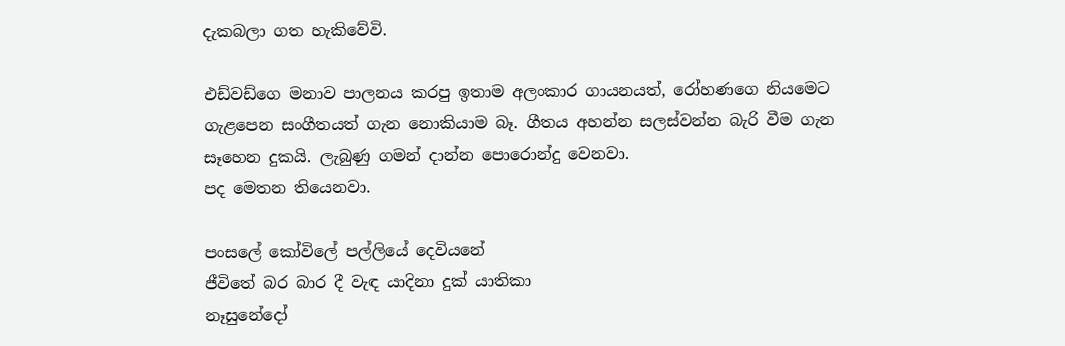දැකබලා ගත හැකිවේවි.

එඩ්වඩ්ගෙ මනාව පාලනය කරපු ඉතාම අලංකාර ගායනයත්, රෝහණගෙ නියමෙට ගැළපෙන සංගීතයත් ගැන නොකියාම බෑ. ගීතය අහන්න සලස්වන්න බැරි වීම ගැන සෑහෙන දුකයි. ලැබුණු ගමන් දාන්න පොරොන්දු වෙනවා.
පද මෙතන තියෙනවා.

පංසලේ කෝවිලේ පල්ලියේ දෙවියනේ
ජීවිතේ බර බාර දී වැඳ යාදිනා දුක් යාතිකා
නෑසුනේදෝ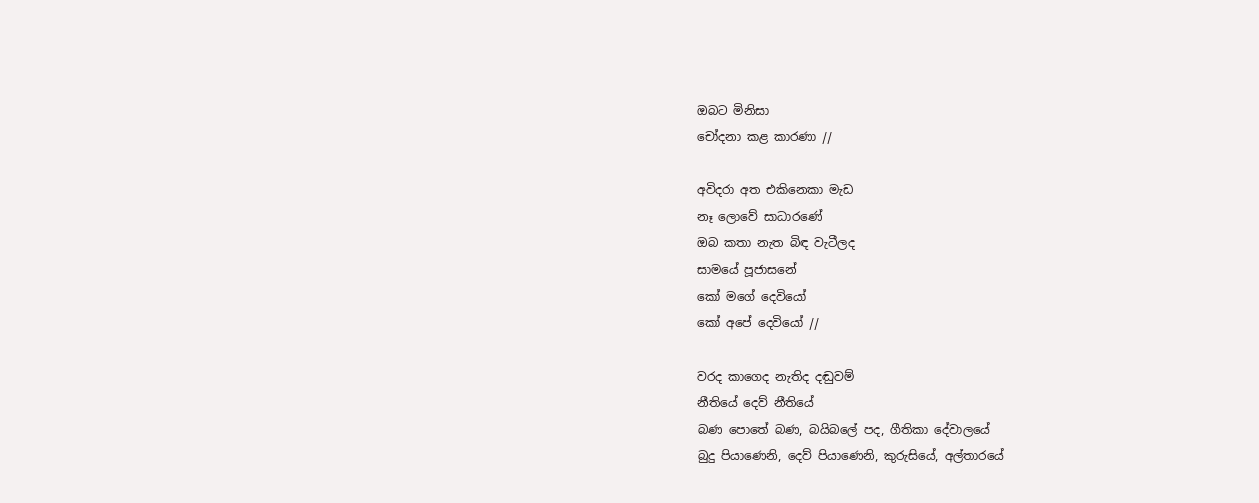ඔබට මිනිසා
චෝදනා කළ කාරණා //

අවිදරා අත එකිනෙකා මැඩ
නෑ ලොවේ සාධාරණේ
ඔබ කතා නැත බිඳ වැටීලද
සාමයේ පූජාසනේ
කෝ මගේ දෙවියෝ
කෝ අපේ දෙවියෝ //

වරද කාගෙද නැතිද දඬුවම්
නීතියේ දෙව් නීතියේ
බණ පොතේ බණ, බයිබලේ පද, ගීතිකා දේවාලයේ
බුදු පියාණෙනි, දෙව් පියාණෙනි, කුරුසියේ, අල්තාරයේ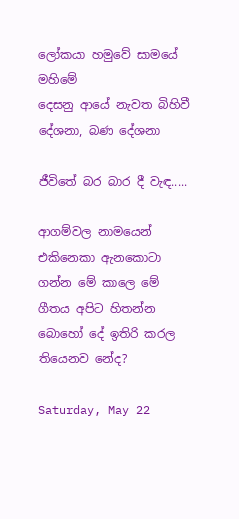ලෝකයා හමුවේ සාමයේ මහිමේ
දෙසනු ආයේ නැවත බිහිවී
දේශනා, බණ දේශනා

ජීවිතේ බර බාර දී වැඳ.....

ආගම්වල නාමයෙන් එකිනෙකා ඇනකොටා ගන්න මේ කාලෙ මේ ගීතය අපිට හිතන්න බොහෝ දේ ඉතිරි කරල තියෙනව නේද?

Saturday, May 22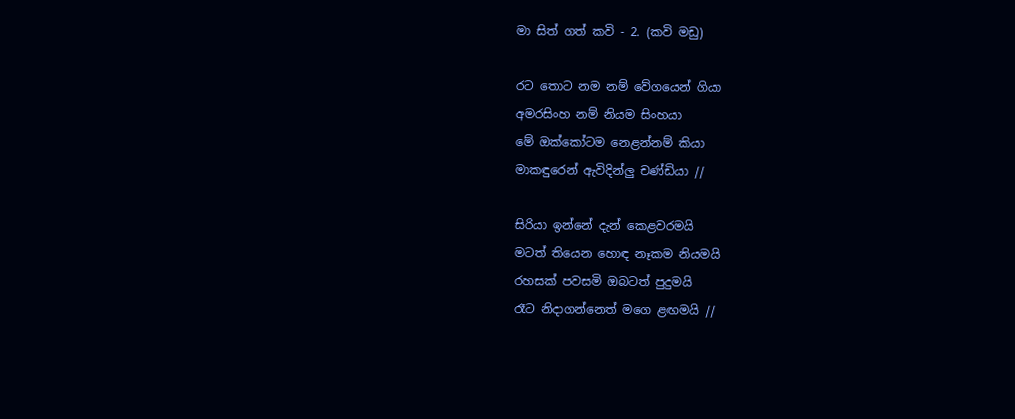මා සිත් ගත් කවි - 2. (කවි මඩු)

රට තොට නම නම් වේගයෙන් ගියා
අමරසිංහ නම් නියම සිංහයා
මේ ඔක්කෝටම නෙළන්නම් කියා
මාකඳුරෙන් ඇවිදින්ලු චණ්ඩියා //

සිරියා ඉන්නේ දැන් කෙළවරමයි
මටත් තියෙන හොඳ නෑකම නියමයි
රහසක් පවසමි ඔබටත් පුදුමයි
රෑට නිදාගන්නෙත් මගෙ ළඟමයි //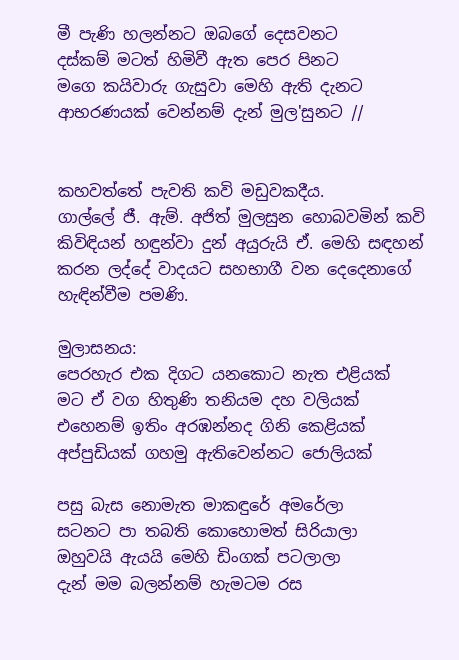මී පැණි හලන්නට ඔබගේ දෙසවනට
දස්කම් මටත් හිමිවී ඇත පෙර පිනට
මගෙ කයිවාරු ගැසුවා මෙහි ඇති දැනට
ආභරණයක් වෙන්නම් දැන් මුල'සුනට //


කහවත්තේ පැවති කවි මඩුවකදීය.
ගාල්ලේ ජී. ඇම්. අජිත් මුලසුන හොබවමින් කවි කිවිඳියන් හඳුන්වා දුන් අයුරුයි ඒ. මෙහි සඳහන් කරන ලද්දේ වාදයට සහභාගී වන දෙදෙනාගේ හැඳින්වීම පමණි.

මුලාසනය:
පෙරහැර එක දිගට යනකොට නැත එළියක්
මට ඒ වග හිතුණි තනියම දහ වලියක්
එහෙනම් ඉතිං අරඹන්නද ගිනි කෙළියක්
අප්පුඩියක් ගහමු ඇතිවෙන්නට ජොලියක්

පසු බැස නොමැත මාකඳුරේ අමරේලා
සටනට පා තබති කොහොමත් සිරියාලා
ඔහුවයි ඇයයි මෙහි ඩිංගක් පටලාලා
දැන් මම බලන්නම් හැමටම රස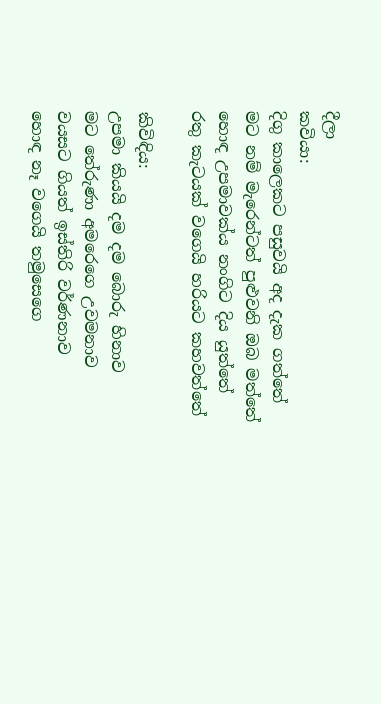දීලා
කවියා:
දිගු කාලෙකට පසුවයි අද දැක ගත්තේ
මට නම් මැරෙන්ටත් පුළුවනි ඔබ මත්තේ
හොඳ උපමාවක්ය නංගිට දිය යුත්තේ
රතු කැටයක් වගෙයි හරියට කහවත්තේ

කිවිඳිය:
උපමා කියයි දම දම බොරු හිනාව
මට තේරුණා අමරෙගෙ උවමනාව
වයසට ගියත් ඉස්තිරි වර්ණනාව
හොඳ නෑ වගෙයි තමුසෙගෙ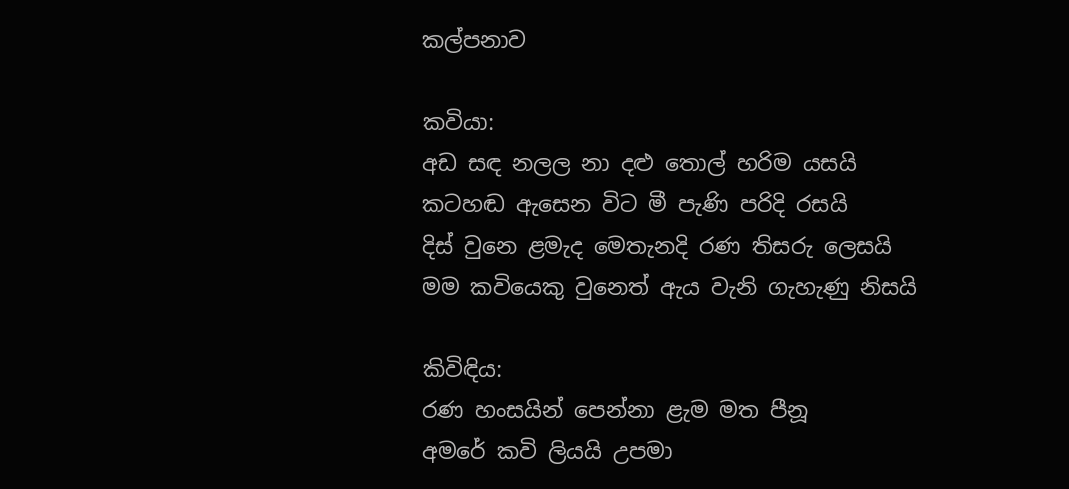කල්පනාව

කවියා:
අඩ සඳ නලල නා දළු තොල් හරිම යසයි
කටහඬ ඇසෙන විට මී පැණි පරිදි රසයි
දිස් වුනෙ ළමැද මෙතැනදි රණ තිසරු ලෙසයි
මම කවියෙකු වුනෙත් ඇය වැනි ගැහැණු නිසයි

කිවිඳිය:
රණ හංසයින් පෙන්නා ළැම මත පීනූ
අමරේ කවි ලියයි උපමා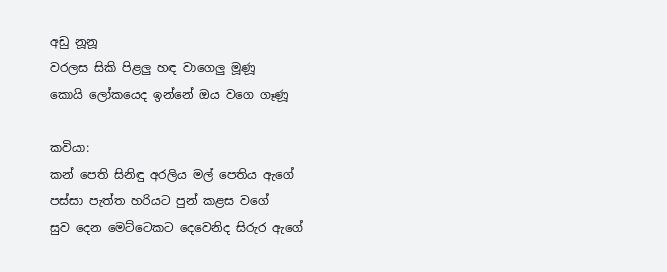අඩු නූනූ
වරලස සිකි පිළලු හඳ වාගෙලු මූණූ
කොයි ලෝකයෙද ඉන්නේ ඔය වගෙ ගෑණූ

කවියා:
කන් පෙති සිනිඳු අරලිය මල් පෙතිය ඇගේ
පස්සා පැත්ත හරියට පුන් කළස වගේ
සුව දෙන මෙට්ටෙකට දෙවෙනිද සිරුර ඇගේ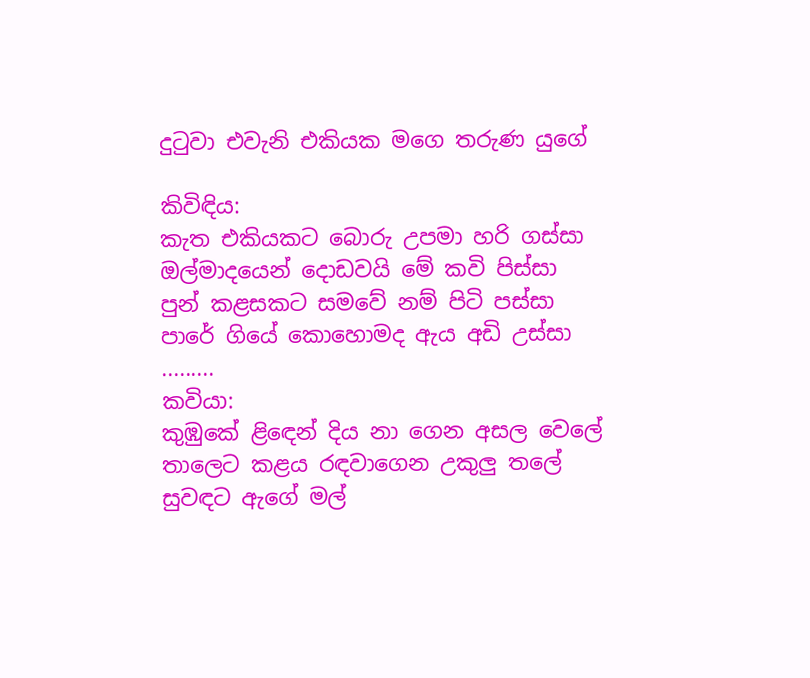දුටුවා එවැනි එකියක මගෙ තරුණ යුගේ

කිවිඳිය:
කැත එකියකට බොරු උපමා හරි ගස්සා
ඔල්මාදයෙන් දොඩවයි මේ කවි පිස්සා
පුන් කළසකට සමවේ නම් පිටි පස්සා
පාරේ ගියේ කොහොමද ඇය අඩි උස්සා
.........
කවියා:
කුඹුකේ ළිඳෙන් දිය නා ගෙන අසල වෙලේ
තාලෙට කළය රඳවාගෙන උකුලු තලේ
සුවඳට ඇගේ මල්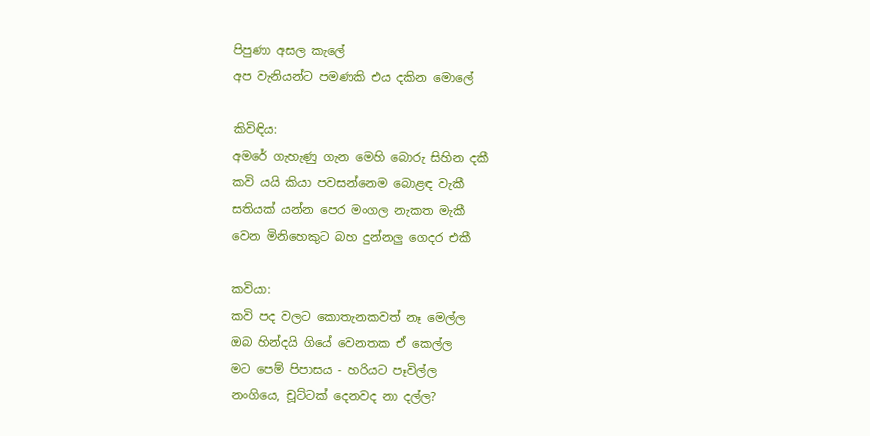පිපුණා අසල කැලේ
අප වැනියන්ට පමණකි එය දකින මොලේ

කිවිඳිය:
අමරේ ගැහැණු ගැන මෙහි බොරු සිහින දකී
කවි යයි කියා පවසන්නෙම බොළඳ වැකී
සතියක් යන්න පෙර මංගල නැකත මැකී
වෙන මිනිහෙකුට බහ දුන්නලු ගෙදර එකී

කවියා:
කවි පද වලට කොතැනකවත් නෑ මෙල්ල
ඔබ හින්දයි ගියේ වෙනතක ඒ කෙල්ල
මට පෙම් පිපාසය - හරියට පෑවිල්ල
නංගියෙ, චූට්ටක් දෙනවද නා දල්ල?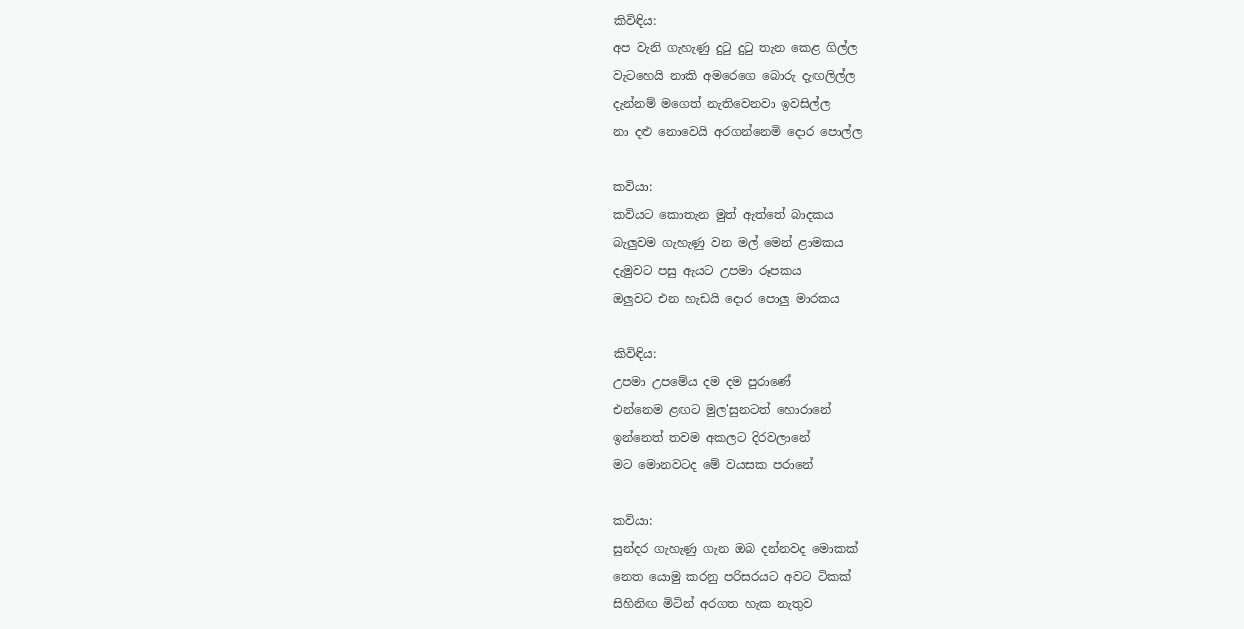කිවිඳිය:
අප වැනි ගැහැණු දුටු දුටු තැන කෙළ ගිල්ල
වැටහෙයි නාකි අමරෙගෙ බොරු දැඟලිල්ල
දැන්නම් මගෙත් නැතිවෙනවා ඉවසිල්ල
නා දළු නොවෙයි අරගන්නෙමි දොර පොල්ල

කවියා:
කවියට කොතැන මුත් ඇත්තේ බාදකය
බැලුවම ගැහැණු වන මල් මෙන් ළාමකය
දැමුවට පසු ඇයට උපමා රූපකය
ඔලුවට එන හැඩයි දොර පොලු මාරකය

කිවිඳිය:
උපමා උපමේය දම දම පුරාණේ
එන්නෙම ළඟට මුල'සුනටත් හොරානේ
ඉන්නෙත් තවම අකලට දිරවලානේ
මට මොනවටද මේ වයසක පරානේ

කවියා:
සුන්දර ගැහැණු ගැන ඔබ දන්නවද මොකක්
නෙත යොමු කරනු පරිසරයට අවට ටිකක්
සිහිනිඟ මිටින් අරගත හැක නැතුව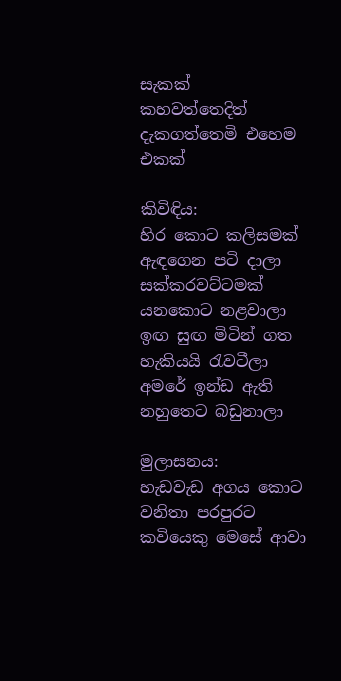සැකක්
කහවත්තෙදිත් දැකගත්තෙමි එහෙම එකක්

කිවිඳිය:
හිර කොට කලිසමක් ඇඳගෙන පටි දාලා
සක්කරවට්ටමක් යනකොට නළවාලා
ඉඟ සුඟ මිටින් ගත හැකියයි රැවටීලා
අමරේ ඉන්ඩ ඇති නහුතෙට බඩුනාලා

මුලාසනය:
හැඩවැඩ අගය කොට වනිතා පරපුරට
කවියෙකු මෙසේ ආවා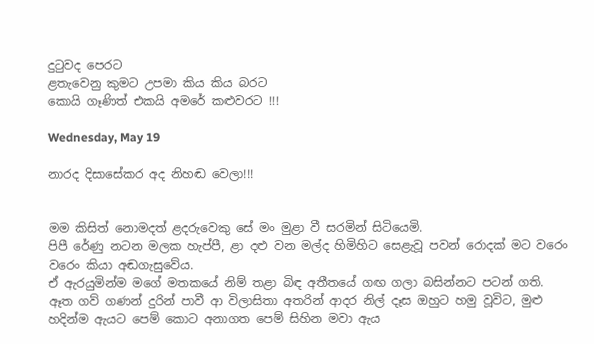දුටුවද පෙරට
ළතැවෙනු කුමට උපමා කිය කිය බරට
කොයි ගෑණිත් එකයි අමරේ කළුවරට !!!

Wednesday, May 19

නාරද දිසාසේකර අද නිහඬ වෙලා!!!


මම කිසිත් නොමදත් ළදරුවෙකු සේ මං මුළා වී සරමින් සිටියෙමි.
පිපී රේණු නටන මලක හැප්පී, ළා දළු වන මල්ද හිමිහිට සෙළැවූ පවන් රොදක් මට වරෙං වරෙං කියා අඬගැසුවේය.
ඒ ඇරයුමින්ම මගේ මතකයේ නිම් තළා බිඳ අතීතයේ ගඟ ගලා බසින්නට පටන් ගති.
ඈත ගව් ගණන් දුරින් පාවී ආ විලාසිතා අතරින් ආදර නිල් දෑස ඔහුට හමු වූවිට, මුළු හදින්ම ඇයට පෙම් කොට අනාගත පෙම් සිහින මවා ඇය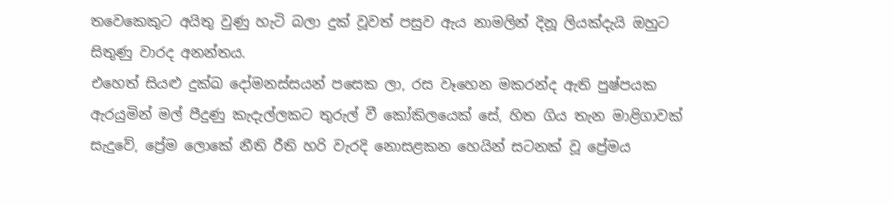තවෙකෙකුට අයිතු වුණු හැටි බලා දුක් වූවත් පසුව ඇය නාමලින් දිනූ ලියක්දැයි ඔහුට සිතුණු වාරද අනන්තය.
එහෙත් සියළු දුක්ඛ දෝමනස්සයන් පසෙක ලා, රස වෑහෙන මකරන්ද ඇති පුෂ්පයක ඇරයුමින් මල් පීදුණු කැදැල්ලකට තුරුල් වී කෝකිලයෙක් සේ, හිත ගිය තැන මාළිගාවක් සැදුවේ, ප්‍රේම ලොකේ නීති රීති හරි වැරදි නොසළකන හෙයින් සටනක් වූ ප්‍රේමය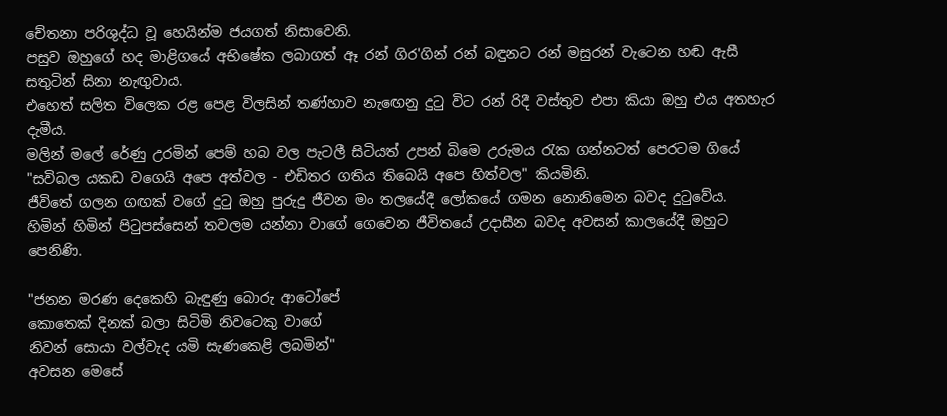චේතනා පරිශුද්ධ වූ හෙයින්ම ජයගත් නිසාවෙනි.
පසුව ඔහුගේ හද මාළිගයේ අභිෂේක ලබාගත් ඈ රන් ගිර'ගින් රන් බඳුනට රන් මසුරන් වැටෙන හඬ ඇසී සතුටින් සිනා නැඟුවාය.
එහෙත් සලිත විලෙක රළ පෙළ විලසින් තණ්හාව නැඟෙනු දුටු විට රන් රිදී වස්තුව එපා කියා ඔහු එය අතහැර දැමීය.
මලින් මලේ රේණු උරමින් පෙම් හබ වල පැටලී සිටියත් උපන් බිමෙ උරුමය රැක ගන්නටත් පෙරටම ගියේ "සවිබල යකඩ වගෙයි අපෙ අත්වල - එඩිතර ගතිය තිබෙයි අපෙ හිත්වල" කියමිනි.
ජීවිතේ ගලන ගඟක් වගේ දුටු ඔහු පුරුදු ජීවන මං තලයේදී ලෝකයේ ගමන නොනිමෙන බවද දුටුවේය.
හිමින් හිමින් පිටුපස්සෙන් තවලම යන්නා වාගේ ගෙවෙන ජීවිතයේ උදාසීන බවද අවසන් කාලයේදී ඔහුට පෙනිණි.

"ජනන මරණ දෙකෙහි බැඳුණු බොරු ආටෝපේ
කොතෙක් දිනක් බලා සිටිමි නිවටෙකු වාගේ
නිවන් සොයා වල්වැද යමි සැණකෙළි ලබමින්"
අවසන මෙසේ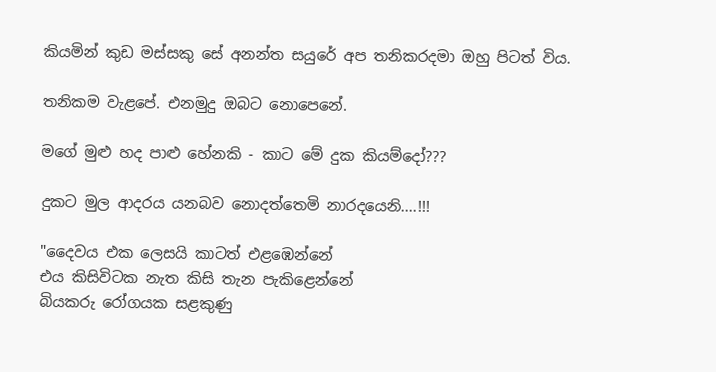කියමින් කුඩ මස්සකු සේ අනන්ත සයුරේ අප තනිකරදමා ඔහු පිටත් විය.

තනිකම වැළපේ. එනමුදු ඔබට නොපෙනේ.

මගේ මුළු හද පාළු හේනකි - කාට මේ දුක කියම්දෝ???

දුකට මුල ආදරය යනබව නොදත්තෙමි නාරදයෙනි....!!!

"දෛවය එක ලෙසයි කාටත් එළඹෙන්නේ
එය කිසිවිටක නැත කිසි තැන පැකිළෙන්නේ
බියකරු රෝගයක සළකුණු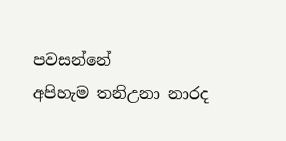පවසන්නේ
අපිහැම තනිඋනා නාරද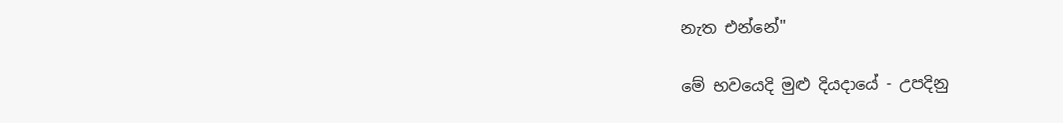නැත එන්නේ"

මේ භවයෙදි මුළු දියදායේ - උපදිනු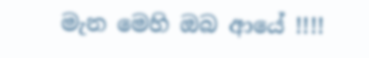මැන මෙහි ඔබ ආයේ !!!!